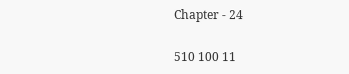Chapter - 24

510 100 11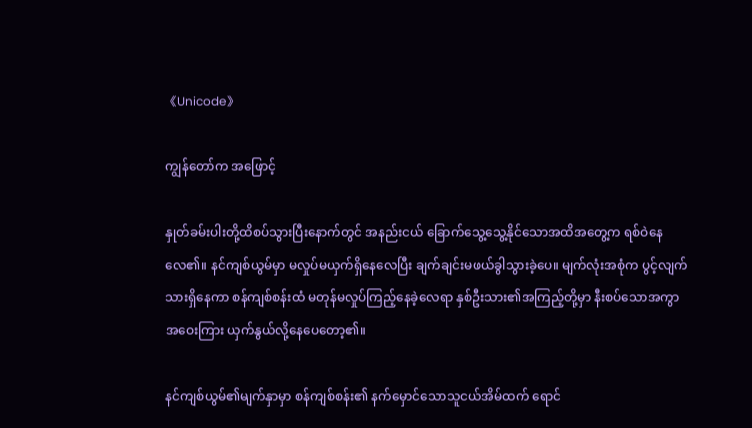《Unicode》

ကျွန်တော်က အဖြောင့်

နှုတ်ခမ်းပါးတို့ထိစပ်သွားပြီးနောက်တွင် အနည်းငယ် ခြောက်သွေ့သွေ့နိုင်သောအထိအတွေ့က ရစ်ဝဲနေလေ၏။ နင်ကျစ်ယွမ်မှာ မလှုပ်မယှက်ရှိနေလေပြီး ချက်ချင်းမဖယ်ခွါသွားခဲ့ပေ။ မျက်လုံးအစုံက ပွင့်လျက်သားရှိနေကာ စန်ကျစ်စန်းထံ မတုန်မလှုပ်ကြည့်နေခဲ့လေရာ နှစ်ဦးသား၏အကြည့်တို့မှာ နီးစပ်သောအကွာအဝေးကြား ယှက်နွယ်လို့နေပေတော့၏။

နင်ကျစ်ယွမ်၏မျက်နှာမှာ စန်ကျစ်စန်း၏ နက်မှောင်သောသူငယ်အိမ်ထက် ရောင်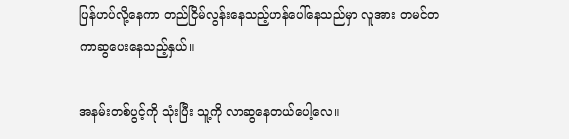ပြန်ဟပ်လို့နေကာ တည်ငြိမ်လွန်းနေသည့်ဟန်ပေါ်နေသည်မှာ လူအား တမင်တကာဆွပေးနေသည့်နှယ်။

အနမ်းတစ်ပွင့်ကို သုံးပြီး သူ့ကို လာဆွနေတယ်ပေါ့လေ။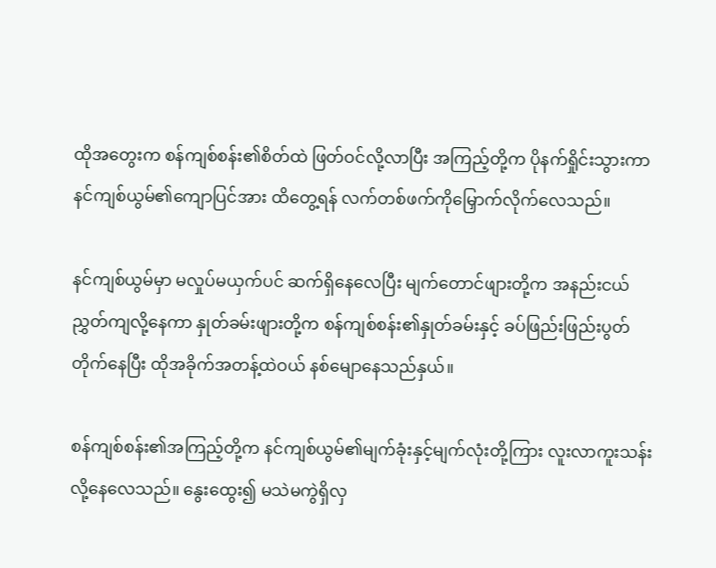ထိုအတွေးက စန်ကျစ်စန်း၏စိတ်ထဲ ဖြတ်ဝင်လို့လာပြီး အကြည့်တို့က ပိုနက်ရှိုင်းသွားကာ နင်ကျစ်ယွမ်၏ကျောပြင်အား ထိတွေ့ရန် လက်တစ်ဖက်ကိုမြှောက်လိုက်လေသည်။

နင်ကျစ်ယွမ်မှာ မလှုပ်မယှက်ပင် ဆက်ရှိနေလေပြီး မျက်တောင်ဖျားတို့က အနည်းငယ်ညွှတ်ကျလို့နေကာ နှုတ်ခမ်းဖျားတို့က စန်ကျစ်စန်း၏နှုတ်ခမ်းနှင့် ခပ်ဖြည်းဖြည်းပွတ်တိုက်နေပြီး ထိုအခိုက်အတန့်ထဲဝယ် နစ်မျောနေသည်နှယ်။

စန်ကျစ်စန်း၏အကြည့်တို့က နင်ကျစ်ယွမ်၏မျက်ခုံးနှင့်မျက်လုံးတို့ကြား လူးလာကူးသန်းလို့နေလေသည်။ နွေးထွေး၍ မသဲမကွဲရှိလှ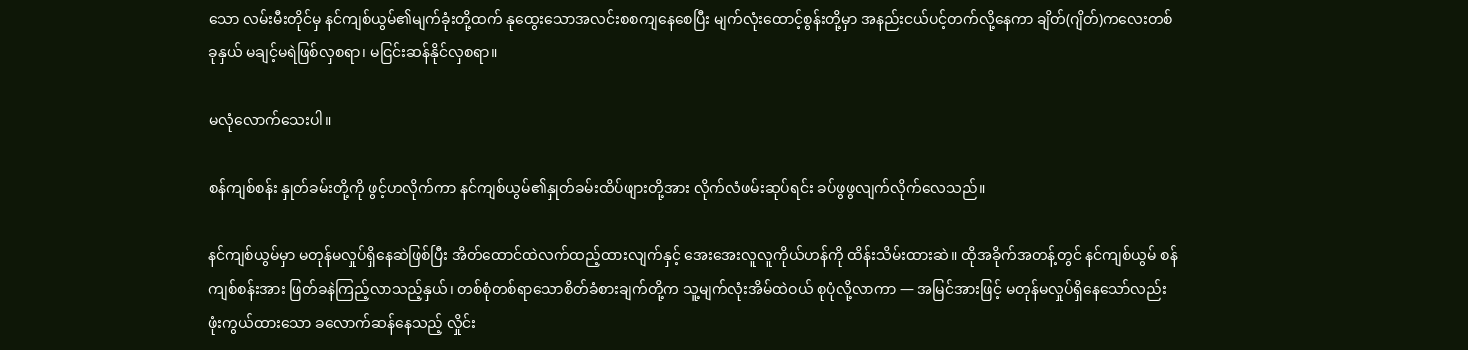သော လမ်းမီးတိုင်မှ နင်ကျစ်ယွမ်၏မျက်ခုံးတို့ထက် နုထွေးသောအလင်းစစကျနေစေပြီး မျက်လုံးထောင့်စွန်းတို့မှာ အနည်းငယ်ပင့်တက်လို့နေကာ ချိတ်(ဂျိတ်)ကလေးတစ်ခုနှယ် မချင့်မရဲဖြစ်လှစရာ၊ မငြင်းဆန်နိုင်လှစရာ။

မလုံလောက်သေးပါ။

စန်ကျစ်စန်း နှုတ်ခမ်းတို့ကို ဖွင့်ဟလိုက်ကာ နင်ကျစ်ယွမ်၏နှုတ်ခမ်းထိပ်ဖျားတို့အား လိုက်လံဖမ်းဆုပ်ရင်း ခပ်ဖွဖွလျက်လိုက်လေသည်။

နင်ကျစ်ယွမ်မှာ မတုန်မလှုပ်ရှိနေဆဲဖြစ်ပြီး အိတ်ထောင်ထဲလက်ထည့်ထားလျက်နှင့် အေးအေးလူလူကိုယ်ဟန်ကို ထိန်းသိမ်းထားဆဲ။ ထိုအခိုက်အတန့်တွင် နင်ကျစ်ယွမ် စန်ကျစ်စန်းအား ဖြတ်ခနဲကြည့်လာသည့်နှယ်၊ တစ်စုံတစ်ရာသောစိတ်ခံစားချက်တို့က သူ့မျက်လုံးအိမ်ထဲဝယ် စုပုံလို့လာကာ — အမြင်အားဖြင့် မတုန်မလှုပ်ရှိနေသော်လည်း ဖုံးကွယ်ထားသော ခလောက်ဆန်နေသည့် လှိုင်း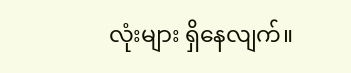လုံးများ ရှိနေလျက်။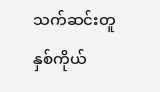သက်ဆင်းတူနှစ်ကိုယ်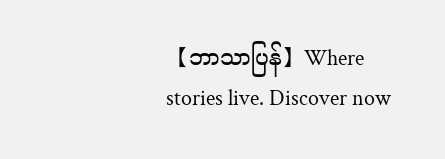【ဘာသာပြန်】Where stories live. Discover now